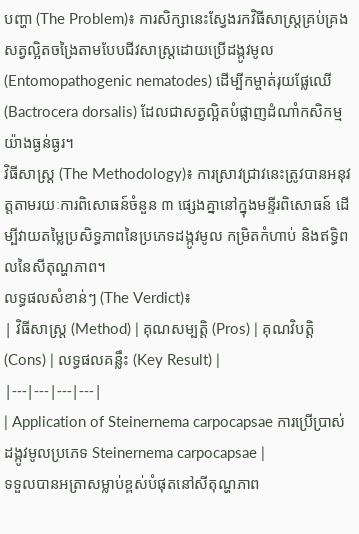បញ្ហា (The Problem)៖ ការសិក្សានេះស្វែងរកវិធីសាស្ត្រគ្រប់គ្រងសត្វល្អិតចង្រៃតាមបែបជីវសាស្រ្តដោយប្រើដង្កូវមូល (Entomopathogenic nematodes) ដើម្បីកម្ចាត់រុយផ្លែឈើ (Bactrocera dorsalis) ដែលជាសត្វល្អិតបំផ្លាញដំណាំកសិកម្មយ៉ាងធ្ងន់ធ្ងរ។
វិធីសាស្ត្រ (The Methodology)៖ ការស្រាវជ្រាវនេះត្រូវបានអនុវត្តតាមរយៈការពិសោធន៍ចំនួន ៣ ផ្សេងគ្នានៅក្នុងមន្ទីរពិសោធន៍ ដើម្បីវាយតម្លៃប្រសិទ្ធភាពនៃប្រភេទដង្កូវមូល កម្រិតកំហាប់ និងឥទ្ធិពលនៃសីតុណ្ហភាព។
លទ្ធផលសំខាន់ៗ (The Verdict)៖
| វិធីសាស្ត្រ (Method) | គុណសម្បត្តិ (Pros) | គុណវិបត្តិ (Cons) | លទ្ធផលគន្លឹះ (Key Result) |
|---|---|---|---|
| Application of Steinernema carpocapsae ការប្រើប្រាស់ដង្កូវមូលប្រភេទ Steinernema carpocapsae |
ទទួលបានអត្រាសម្លាប់ខ្ពស់បំផុតនៅសីតុណ្ហភាព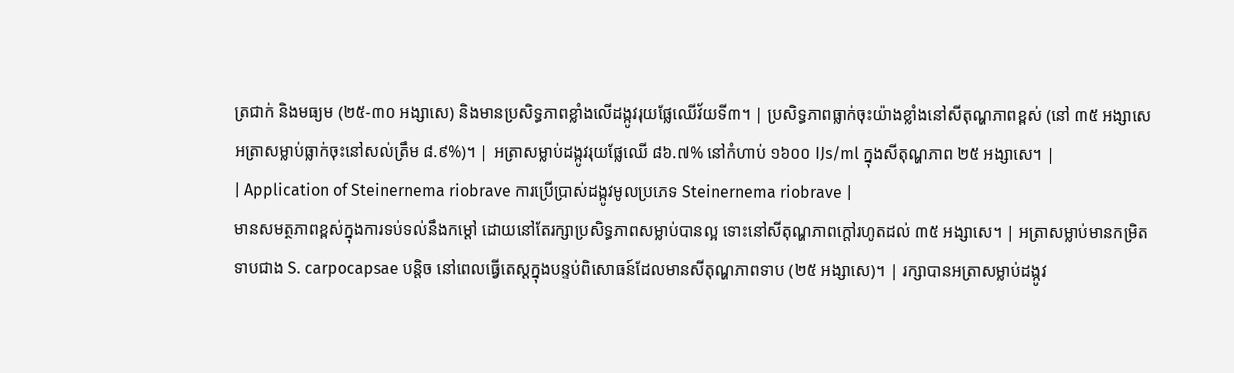ត្រជាក់ និងមធ្យម (២៥-៣០ អង្សាសេ) និងមានប្រសិទ្ធភាពខ្លាំងលើដង្កូវរុយផ្លែឈើវ័យទី៣។ | ប្រសិទ្ធភាពធ្លាក់ចុះយ៉ាងខ្លាំងនៅសីតុណ្ហភាពខ្ពស់ (នៅ ៣៥ អង្សាសេ អត្រាសម្លាប់ធ្លាក់ចុះនៅសល់ត្រឹម ៨.៩%)។ | អត្រាសម្លាប់ដង្កូវរុយផ្លែឈើ ៨៦.៧% នៅកំហាប់ ១៦០០ IJs/ml ក្នុងសីតុណ្ហភាព ២៥ អង្សាសេ។ |
| Application of Steinernema riobrave ការប្រើប្រាស់ដង្កូវមូលប្រភេទ Steinernema riobrave |
មានសមត្ថភាពខ្ពស់ក្នុងការទប់ទល់នឹងកម្ដៅ ដោយនៅតែរក្សាប្រសិទ្ធភាពសម្លាប់បានល្អ ទោះនៅសីតុណ្ហភាពក្តៅរហូតដល់ ៣៥ អង្សាសេ។ | អត្រាសម្លាប់មានកម្រិតទាបជាង S. carpocapsae បន្តិច នៅពេលធ្វើតេស្តក្នុងបន្ទប់ពិសោធន៍ដែលមានសីតុណ្ហភាពទាប (២៥ អង្សាសេ)។ | រក្សាបានអត្រាសម្លាប់ដង្កូវ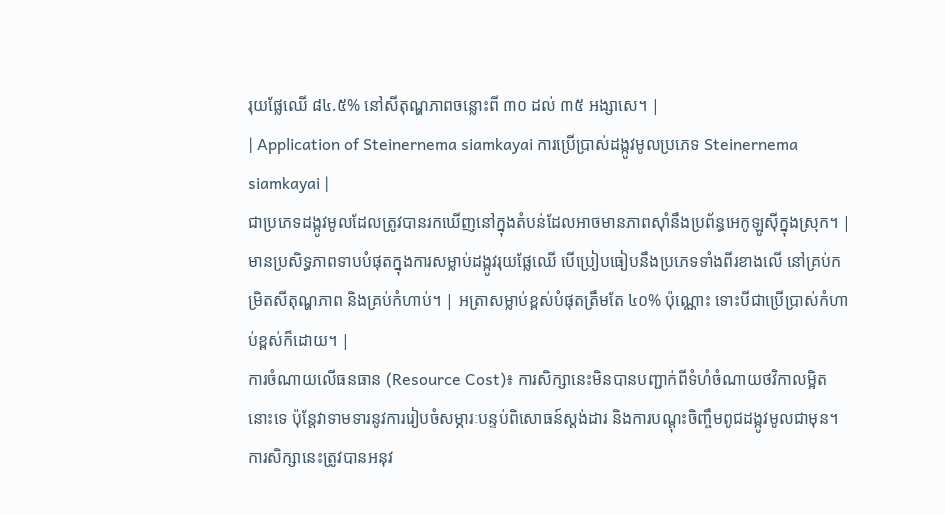រុយផ្លែឈើ ៨៤.៥% នៅសីតុណ្ហភាពចន្លោះពី ៣០ ដល់ ៣៥ អង្សាសេ។ |
| Application of Steinernema siamkayai ការប្រើប្រាស់ដង្កូវមូលប្រភេទ Steinernema siamkayai |
ជាប្រភេទដង្កូវមូលដែលត្រូវបានរកឃើញនៅក្នុងតំបន់ដែលអាចមានភាពស៊ាំនឹងប្រព័ន្ធអេកូឡូស៊ីក្នុងស្រុក។ | មានប្រសិទ្ធភាពទាបបំផុតក្នុងការសម្លាប់ដង្កូវរុយផ្លែឈើ បើប្រៀបធៀបនឹងប្រភេទទាំងពីរខាងលើ នៅគ្រប់កម្រិតសីតុណ្ហភាព និងគ្រប់កំហាប់។ | អត្រាសម្លាប់ខ្ពស់បំផុតត្រឹមតែ ៤០% ប៉ុណ្ណោះ ទោះបីជាប្រើប្រាស់កំហាប់ខ្ពស់ក៏ដោយ។ |
ការចំណាយលើធនធាន (Resource Cost)៖ ការសិក្សានេះមិនបានបញ្ជាក់ពីទំហំចំណាយថវិកាលម្អិតនោះទេ ប៉ុន្តែវាទាមទារនូវការរៀបចំសម្ភារៈបន្ទប់ពិសោធន៍ស្តង់ដារ និងការបណ្តុះចិញ្ចឹមពូជដង្កូវមូលជាមុន។
ការសិក្សានេះត្រូវបានអនុវ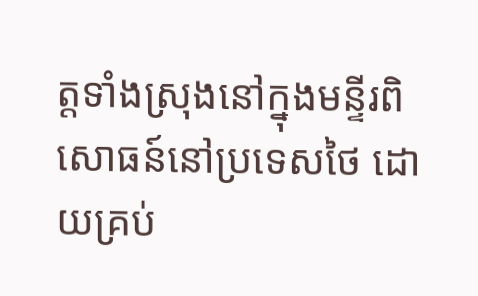ត្តទាំងស្រុងនៅក្នុងមន្ទីរពិសោធន៍នៅប្រទេសថៃ ដោយគ្រប់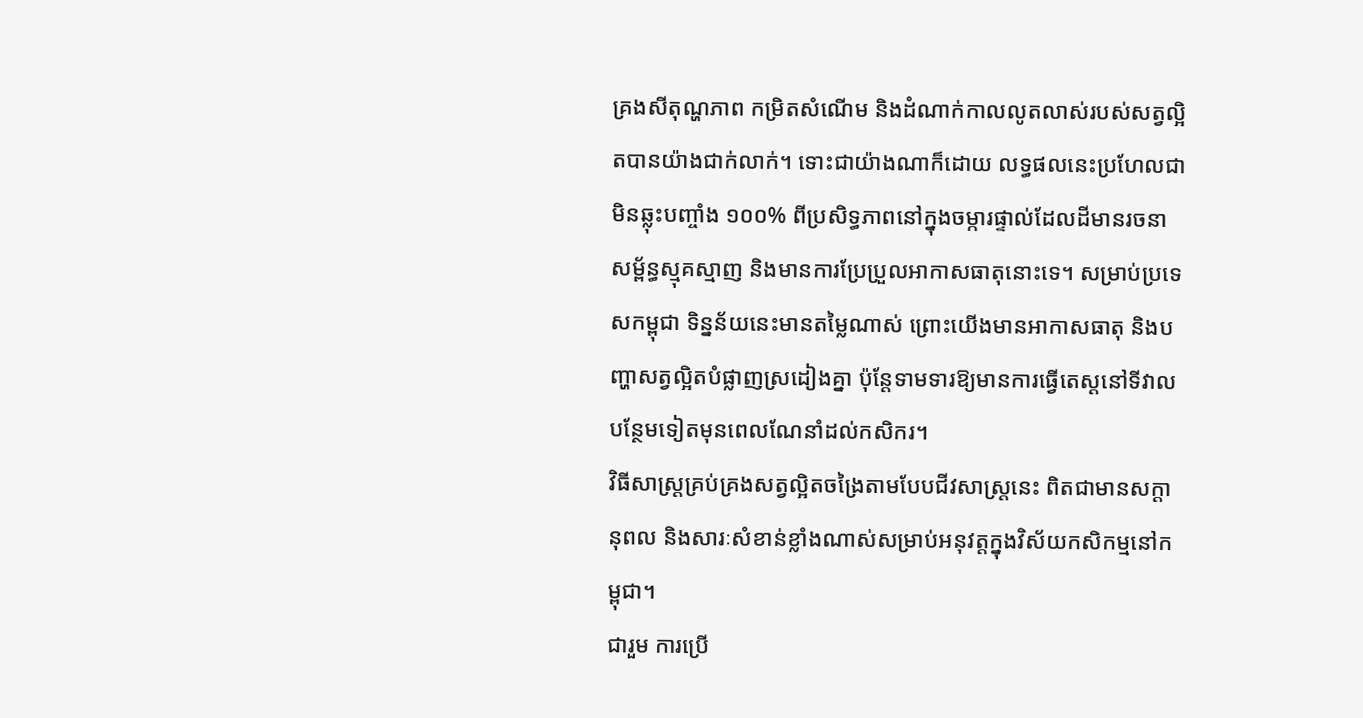គ្រងសីតុណ្ហភាព កម្រិតសំណើម និងដំណាក់កាលលូតលាស់របស់សត្វល្អិតបានយ៉ាងជាក់លាក់។ ទោះជាយ៉ាងណាក៏ដោយ លទ្ធផលនេះប្រហែលជាមិនឆ្លុះបញ្ចាំង ១០០% ពីប្រសិទ្ធភាពនៅក្នុងចម្ការផ្ទាល់ដែលដីមានរចនាសម្ព័ន្ធស្មុគស្មាញ និងមានការប្រែប្រួលអាកាសធាតុនោះទេ។ សម្រាប់ប្រទេសកម្ពុជា ទិន្នន័យនេះមានតម្លៃណាស់ ព្រោះយើងមានអាកាសធាតុ និងបញ្ហាសត្វល្អិតបំផ្លាញស្រដៀងគ្នា ប៉ុន្តែទាមទារឱ្យមានការធ្វើតេស្តនៅទីវាលបន្ថែមទៀតមុនពេលណែនាំដល់កសិករ។
វិធីសាស្ត្រគ្រប់គ្រងសត្វល្អិតចង្រៃតាមបែបជីវសាស្រ្តនេះ ពិតជាមានសក្តានុពល និងសារៈសំខាន់ខ្លាំងណាស់សម្រាប់អនុវត្តក្នុងវិស័យកសិកម្មនៅកម្ពុជា។
ជារួម ការប្រើ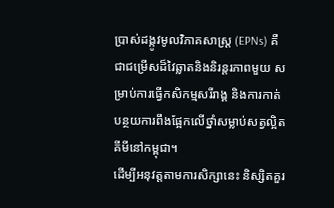ប្រាស់ដង្កូវមូលវិភាគសាស្ត្រ (EPNs) គឺជាជម្រើសដ៏វៃឆ្លាតនិងនិរន្តរភាពមួយ សម្រាប់ការធ្វើកសិកម្មសរីរាង្គ និងការកាត់បន្ថយការពឹងផ្អែកលើថ្នាំសម្លាប់សត្វល្អិតគីមីនៅកម្ពុជា។
ដើម្បីអនុវត្តតាមការសិក្សានេះ និស្សិតគួរ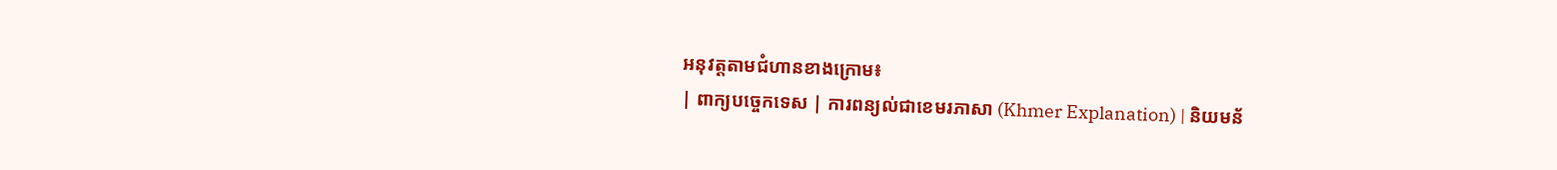អនុវត្តតាមជំហានខាងក្រោម៖
| ពាក្យបច្ចេកទេស | ការពន្យល់ជាខេមរភាសា (Khmer Explanation) | និយមន័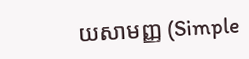យសាមញ្ញ (Simple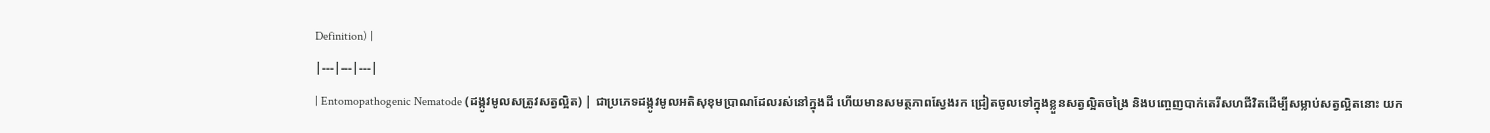Definition) |
|---|---|---|
| Entomopathogenic Nematode (ដង្កូវមូលសត្រូវសត្វល្អិត) | ជាប្រភេទដង្កូវមូលអតិសុខុមប្រាណដែលរស់នៅក្នុងដី ហើយមានសមត្ថភាពស្វែងរក ជ្រៀតចូលទៅក្នុងខ្លួនសត្វល្អិតចង្រៃ និងបញ្ចេញបាក់តេរីសហជីវិតដើម្បីសម្លាប់សត្វល្អិតនោះ យក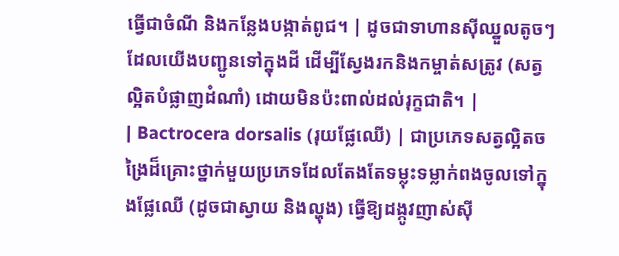ធ្វើជាចំណី និងកន្លែងបង្កាត់ពូជ។ | ដូចជាទាហានស៊ីឈ្នួលតូចៗដែលយើងបញ្ជូនទៅក្នុងដី ដើម្បីស្វែងរកនិងកម្ចាត់សត្រូវ (សត្វល្អិតបំផ្លាញដំណាំ) ដោយមិនប៉ះពាល់ដល់រុក្ខជាតិ។ |
| Bactrocera dorsalis (រុយផ្លែឈើ) | ជាប្រភេទសត្វល្អិតចង្រៃដ៏គ្រោះថ្នាក់មួយប្រភេទដែលតែងតែទម្លុះទម្លាក់ពងចូលទៅក្នុងផ្លែឈើ (ដូចជាស្វាយ និងល្ហុង) ធ្វើឱ្យដង្កូវញាស់ស៊ី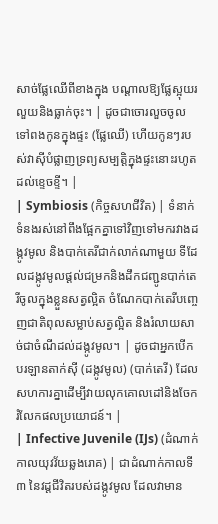សាច់ផ្លែឈើពីខាងក្នុង បណ្តាលឱ្យផ្លែស្អុយរលួយនិងធ្លាក់ចុះ។ | ដូចជាចោរលួចចូលទៅពងកូនក្នុងផ្ទះ (ផ្លែឈើ) ហើយកូនៗរបស់វាស៊ីបំផ្លាញទ្រព្យសម្បត្តិក្នុងផ្ទះនោះរហូតដល់ខ្ទេចខ្ទី។ |
| Symbiosis (កិច្ចសហជីវិត) | ទំនាក់ទំនងរស់នៅពឹងផ្អែកគ្នាទៅវិញទៅមករវាងដង្កូវមូល និងបាក់តេរីជាក់លាក់ណាមួយ ទីដែលដង្កូវមូលផ្តល់ជម្រកនិងដឹកជញ្ជូនបាក់តេរីចូលក្នុងខ្លួនសត្វល្អិត ចំណែកបាក់តេរីបញ្ចេញជាតិពុលសម្លាប់សត្វល្អិត និងរំលាយសាច់ជាចំណីដល់ដង្កូវមូល។ | ដូចជាអ្នកបើកបរឡានតាក់ស៊ី (ដង្កូវមូល) (បាក់តេរី) ដែលសហការគ្នាដើម្បីវាយលុកគោលដៅនិងចែករំលែកផលប្រយោជន៍។ |
| Infective Juvenile (IJs) (ដំណាក់កាលយុវវ័យឆ្លងរោគ) | ជាដំណាក់កាលទី៣ នៃវដ្តជីវិតរបស់ដង្កូវមូល ដែលវាមាន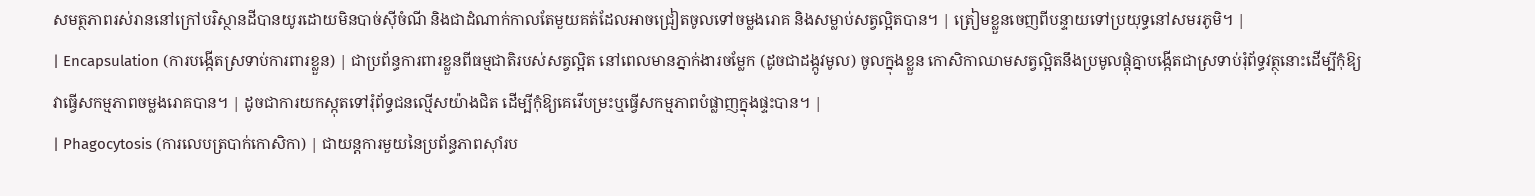សមត្ថភាពរស់រាននៅក្រៅបរិស្ថានដីបានយូរដោយមិនបាច់ស៊ីចំណី និងជាដំណាក់កាលតែមួយគត់ដែលអាចជ្រៀតចូលទៅចម្លងរោគ និងសម្លាប់សត្វល្អិតបាន។ | ត្រៀមខ្លួនចេញពីបន្ទាយទៅប្រយុទ្ធនៅសមរភូមិ។ |
| Encapsulation (ការបង្កើតស្រទាប់ការពារខ្លួន) | ជាប្រព័ន្ធការពារខ្លួនពីធម្មជាតិរបស់សត្វល្អិត នៅពេលមានភ្នាក់ងារចម្លែក (ដូចជាដង្កូវមូល) ចូលក្នុងខ្លួន កោសិកាឈាមសត្វល្អិតនឹងប្រមូលផ្តុំគ្នាបង្កើតជាស្រទាប់រុំព័ទ្ធវត្ថុនោះដើម្បីកុំឱ្យវាធ្វើសកម្មភាពចម្លងរោគបាន។ | ដូចជាការយកស្កុតទៅរុំព័ទ្ធជនល្មើសយ៉ាងជិត ដើម្បីកុំឱ្យគេរើបម្រះឬធ្វើសកម្មភាពបំផ្លាញក្នុងផ្ទះបាន។ |
| Phagocytosis (ការលេបត្របាក់កោសិកា) | ជាយន្តការមួយនៃប្រព័ន្ធភាពស៊ាំរប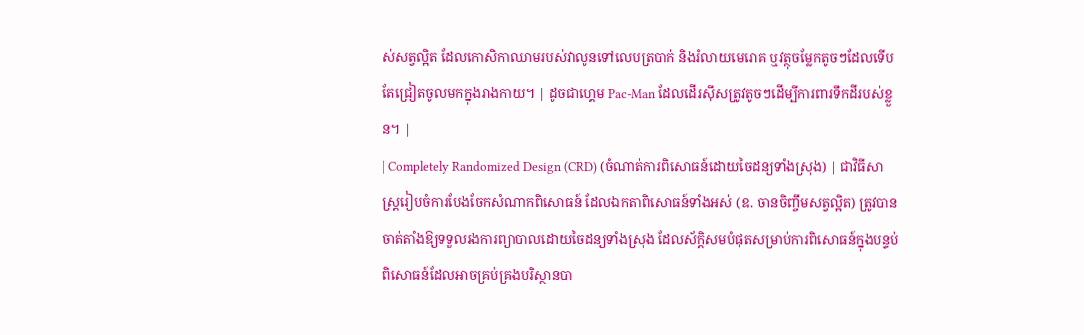ស់សត្វល្អិត ដែលកោសិកាឈាមរបស់វាលូនទៅលេបត្របាក់ និងរំលាយមេរោគ ឬវត្ថុចម្លែកតូចៗដែលទើបតែជ្រៀតចូលមកក្នុងរាងកាយ។ | ដូចជាហ្គេម Pac-Man ដែលដើរស៊ីសត្រូវតូចៗដើម្បីការពារទឹកដីរបស់ខ្លួន។ |
| Completely Randomized Design (CRD) (ចំណាត់ការពិសោធន៍ដោយចៃដន្យទាំងស្រុង) | ជាវិធីសាស្ត្ររៀបចំការបែងចែកសំណាកពិសោធន៍ ដែលឯកតាពិសោធន៍ទាំងអស់ (ឧ. ចានចិញ្ចឹមសត្វល្អិត) ត្រូវបានចាត់តាំងឱ្យទទួលរងការព្យាបាលដោយចៃដន្យទាំងស្រុង ដែលស័ក្តិសមបំផុតសម្រាប់ការពិសោធន៍ក្នុងបន្ទប់ពិសោធន៍ដែលអាចគ្រប់គ្រងបរិស្ថានបា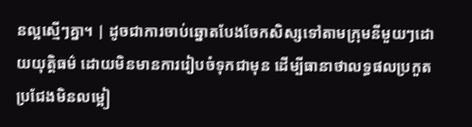នល្អស្មើៗគ្នា។ | ដូចជាការចាប់ឆ្នោតបែងចែកសិស្សទៅតាមក្រុមនីមួយៗដោយយុត្តិធម៌ ដោយមិនមានការរៀបចំទុកជាមុន ដើម្បីធានាថាលទ្ធផលប្រកួតប្រជែងមិនលម្អៀ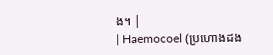ង។ |
| Haemocoel (ប្រហោងដង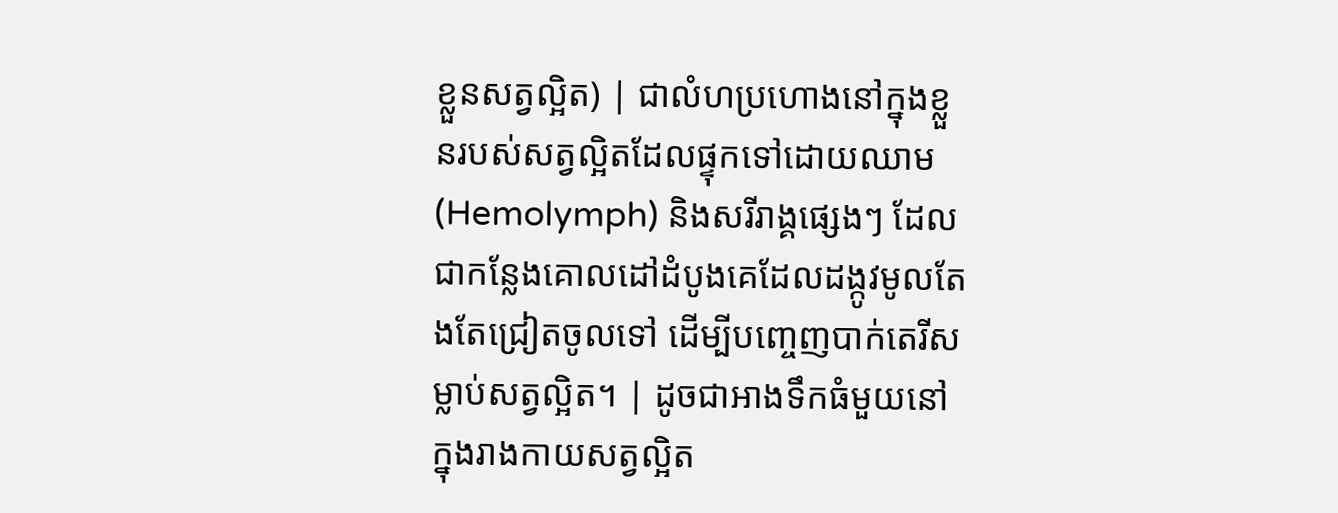ខ្លួនសត្វល្អិត) | ជាលំហប្រហោងនៅក្នុងខ្លួនរបស់សត្វល្អិតដែលផ្ទុកទៅដោយឈាម (Hemolymph) និងសរីរាង្គផ្សេងៗ ដែលជាកន្លែងគោលដៅដំបូងគេដែលដង្កូវមូលតែងតែជ្រៀតចូលទៅ ដើម្បីបញ្ចេញបាក់តេរីសម្លាប់សត្វល្អិត។ | ដូចជាអាងទឹកធំមួយនៅក្នុងរាងកាយសត្វល្អិត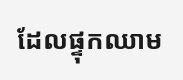ដែលផ្ទុកឈាម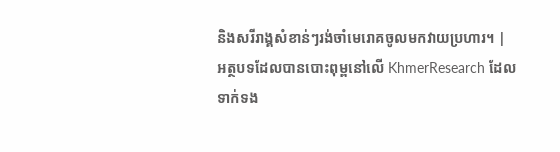និងសរីរាង្គសំខាន់ៗរង់ចាំមេរោគចូលមកវាយប្រហារ។ |
អត្ថបទដែលបានបោះពុម្ពនៅលើ KhmerResearch ដែលទាក់ទង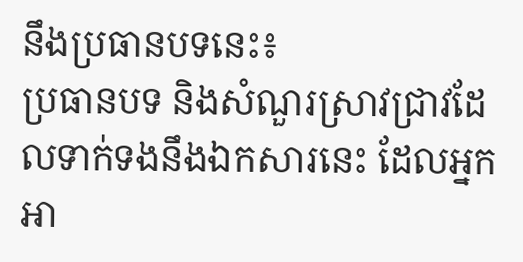នឹងប្រធានបទនេះ៖
ប្រធានបទ និងសំណួរស្រាវជ្រាវដែលទាក់ទងនឹងឯកសារនេះ ដែលអ្នកអា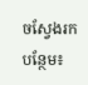ចស្វែងរកបន្ថែម៖